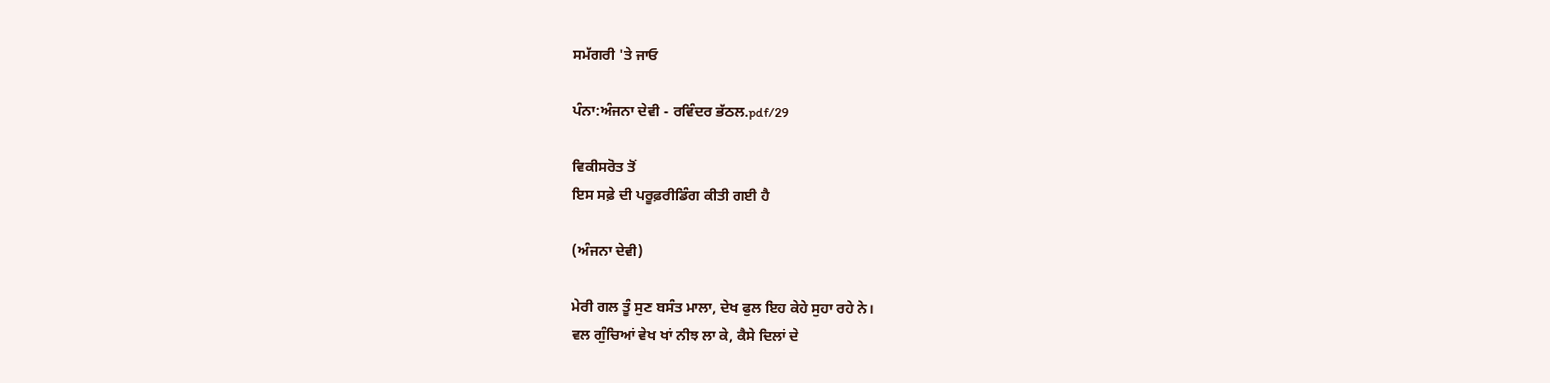ਸਮੱਗਰੀ 'ਤੇ ਜਾਓ

ਪੰਨਾ:ਅੰਜਨਾ ਦੇਵੀ - ਰਵਿੰਦਰ ਭੱਠਲ.pdf/29

ਵਿਕੀਸਰੋਤ ਤੋਂ
ਇਸ ਸਫ਼ੇ ਦੀ ਪਰੂਫ਼ਰੀਡਿੰਗ ਕੀਤੀ ਗਈ ਹੈ

(ਅੰਜਨਾ ਦੇਵੀ)

ਮੇਰੀ ਗਲ ਤੂੰ ਸੁਣ ਬਸੰਤ ਮਾਲਾ, ਦੇਖ ਫੁਲ ਇਹ ਕੇਹੇ ਸੁਹਾ ਰਹੇ ਨੇ।
ਵਲ ਗੁੰਚਿਆਂ ਵੇਖ ਖਾਂ ਨੀਝ ਲਾ ਕੇ, ਕੈਸੇ ਦਿਲਾਂ ਦੇ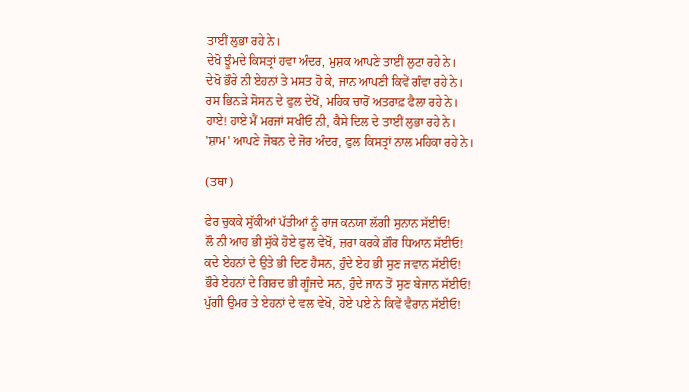ਤਾਈਂ ਲੁਭਾ ਰਹੇ ਨੇ।
ਦੇਖੋ ਝੂੰਮਦੇ ਕਿਸਤ੍ਰਾਂ ਹਵਾ ਅੰਦਰ, ਮੁਸ਼ਕ ਆਪਣੇ ਤਾਈਂ ਲੁਟਾ ਰਹੇ ਨੇ।
ਦੇਖੋ ਭੌਰੇ ਨੀ ਏਹਨਾਂ ਤੇ ਮਸਤ ਹੋ ਕੇ, ਜਾਨ ਆਪਣੀ ਕਿਵੇਂ ਗੰਵਾ ਰਹੇ ਨੇ।
ਰਸ ਭਿਨੜੇ ਸੋਸਨ ਦੇ ਫੁਲ ਦੇਖੋਂ, ਮਹਿਕ ਚਾਰੋਂ ਅਤਰਾਫ਼ ਫੈਲਾ ਰਹੇ ਨੇ।
ਹਾਏ! ਹਾਏ ਮੈਂ ਮਰਜਾਂ ਸਖੀਓ ਨੀ, ਕੈਸੇ ਦਿਲ ਦੇ ਤਾਈਂ ਲੁਭਾ ਰਹੇ ਨੇ।
'ਸ਼ਾਮ' ਆਪਣੇ ਜੋਬਨ ਦੇ ਜੋਰ ਅੰਦਰ, ਫੁਲ ਕਿਸਤ੍ਰਾਂ ਨਾਲ ਮਹਿਕਾ ਰਹੇ ਨੇ।

(ਤਥਾ)

ਫੇਰ ਚੁਕਕੇ ਸੁੱਕੀਆਂ ਪੱਤੀਆਂ ਨੂੰ ਰਾਜ ਕਨਯਾ ਲੱਗੀ ਸੁਨਾਨ ਸੱਈਓ!
ਲੌ ਨੀ ਆਹ ਭੀ ਸੁੱਕੇ ਹੋਏ ਫੁਲ ਵੇਖੋਂ, ਜ਼ਰਾ ਕਰਕੇ ਗ਼ੌਰ ਧਿਆਨ ਸੱਈਓ!
ਕਦੇ ਏਹਨਾਂ ਦੇ ਉਤੇ ਭੀ ਦਿਣ ਹੈਸਨ, ਹੁੰਦੇ ਏਹ ਭੀ ਸੁਣ ਜਵਾਨ ਸੱਈਓ!
ਭੌਰੇ ਏਹਨਾਂ ਦੇ ਗਿਰਦ ਭੀ ਗੂੰਜਦੇ ਸਨ, ਹੁੰਦੇ ਜਾਨ ਤੋਂ ਸੁਣ ਬੇਜਾਨ ਸੱਈਓ!
ਪੁੱਗੀ ਉਮਰ ਤੇ ਏਹਨਾਂ ਦੇ ਵਲ ਵੇਖੋ, ਹੋਏ ਪਏ ਨੇ ਕਿਵੇਂ ਵੈਰਾਨ ਸੱਈਓ!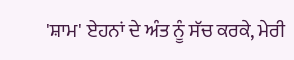'ਸ਼ਾਮ' ਏਹਨਾਂ ਦੇ ਅੰਤ ਨੂੰ ਸੱਚ ਕਰਕੇ, ਮੇਰੀ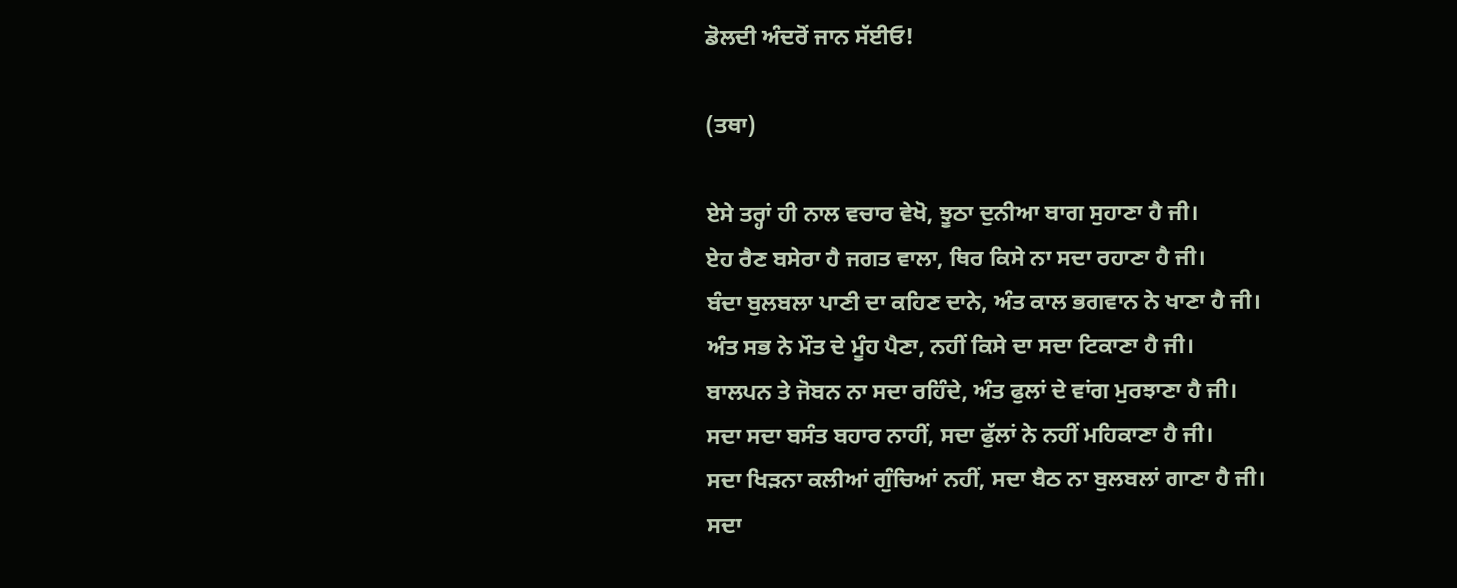ਡੋਲਦੀ ਅੰਦਰੋਂ ਜਾਨ ਸੱਈਓ!

(ਤਥਾ)

ਏਸੇ ਤਰ੍ਹਾਂ ਹੀ ਨਾਲ ਵਚਾਰ ਵੇਖੋ, ਝੂਠਾ ਦੁਨੀਆ ਬਾਗ ਸੁਹਾਣਾ ਹੈ ਜੀ।
ਏਹ ਰੈਣ ਬਸੇਰਾ ਹੈ ਜਗਤ ਵਾਲਾ, ਥਿਰ ਕਿਸੇ ਨਾ ਸਦਾ ਰਹਾਣਾ ਹੈ ਜੀ।
ਬੰਦਾ ਬੁਲਬਲਾ ਪਾਣੀ ਦਾ ਕਹਿਣ ਦਾਨੇ, ਅੰਤ ਕਾਲ ਭਗਵਾਨ ਨੇ ਖਾਣਾ ਹੈ ਜੀ।
ਅੰਤ ਸਭ ਨੇ ਮੌਤ ਦੇ ਮੂੰਹ ਪੈਣਾ, ਨਹੀਂ ਕਿਸੇ ਦਾ ਸਦਾ ਟਿਕਾਣਾ ਹੈ ਜੀ।
ਬਾਲਪਨ ਤੇ ਜੋਬਨ ਨਾ ਸਦਾ ਰਹਿੰਦੇ, ਅੰਤ ਫੁਲਾਂ ਦੇ ਵਾਂਗ ਮੁਰਝਾਣਾ ਹੈ ਜੀ।
ਸਦਾ ਸਦਾ ਬਸੰਤ ਬਹਾਰ ਨਾਹੀਂ, ਸਦਾ ਫੁੱਲਾਂ ਨੇ ਨਹੀਂ ਮਹਿਕਾਣਾ ਹੈ ਜੀ।
ਸਦਾ ਖਿੜਨਾ ਕਲੀਆਂ ਗੁੰਚਿਆਂ ਨਹੀਂ, ਸਦਾ ਬੈਠ ਨਾ ਬੁਲਬਲਾਂ ਗਾਣਾ ਹੈ ਜੀ।
ਸਦਾ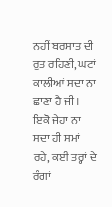ਨਹੀਂ ਬਰਸਾਤ ਦੀ ਰੁਤ ਰਹਿਣੀ, ਘਟਾਂ ਕਾਲੀਆਂ ਸਦਾ ਨਾ ਛਾਣਾ ਹੈ ਜੀ।
ਇਕੋ ਜੇਹਾ ਨਾ ਸਦਾ ਹੀ ਸਮਾਂ ਰਹੇ, ਕਈ ਤਰ੍ਹਾਂ ਦੇ ਰੰਗਾਂ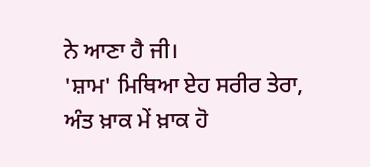ਨੇ ਆਣਾ ਹੈ ਜੀ।
'ਸ਼ਾਮ' ਮਿਥਿਆ ਏਹ ਸਰੀਰ ਤੇਰਾ, ਅੰਤ ਖ਼ਾਕ ਮੇਂ ਖ਼ਾਕ ਹੋ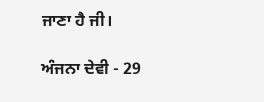ਜਾਣਾ ਹੈ ਜੀ।

ਅੰਜਨਾ ਦੇਵੀ - 29